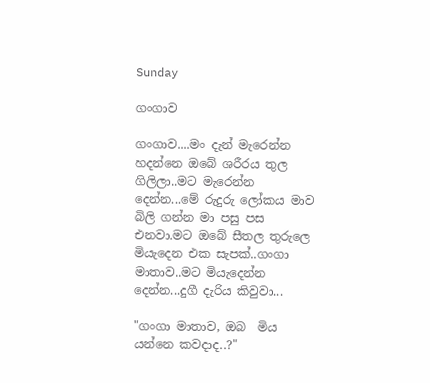Sunday

ගංගාව

ගංගාව....මං දැන් මැරෙන්න හදන්නෙ ඔබේ ශරීරය තුල ගිලිලා..මට මැරෙන්න දෙන්න...මේ රුදුරු ලෝකය මාව බිලි ගන්න මා පසු පස එනවා.මට ඔබේ සීතල තුරුලෙ මියැදෙන එක සැපක්..ගංගා මාතාව..මට මියැදෙන්න දෙන්න...දුගී දැරිය කිවුවා...

"ගංගා මාතාව, ඔබ  මිය යන්නෙ කවදාද..?"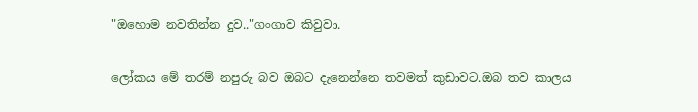"ඔහොම නවතින්න දුව.."ගංගාව කිවුවා.

ලෝකය මේ තරම් නපුරු බව ඔබට දැනෙන්නෙ තවමත් කුඩාවට.ඔබ තව කාලය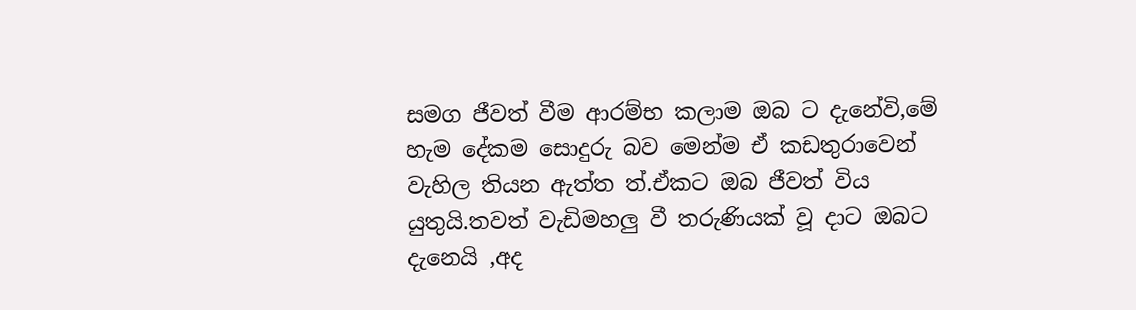සමග ජීවත් වීම ආරම්භ කලාම ඔබ ට දැනේවි,මේ හැම දේකම සොදුරු බව මෙන්ම ඒ කඩතුරාවෙන් වැහිල තියන ඇත්ත ත්.ඒකට ඔබ ජීවත් විය යුතුයි.තවත් වැඩිමහලු වී තරුණියක් වූ දාට ඔබට දැනෙයි ,අද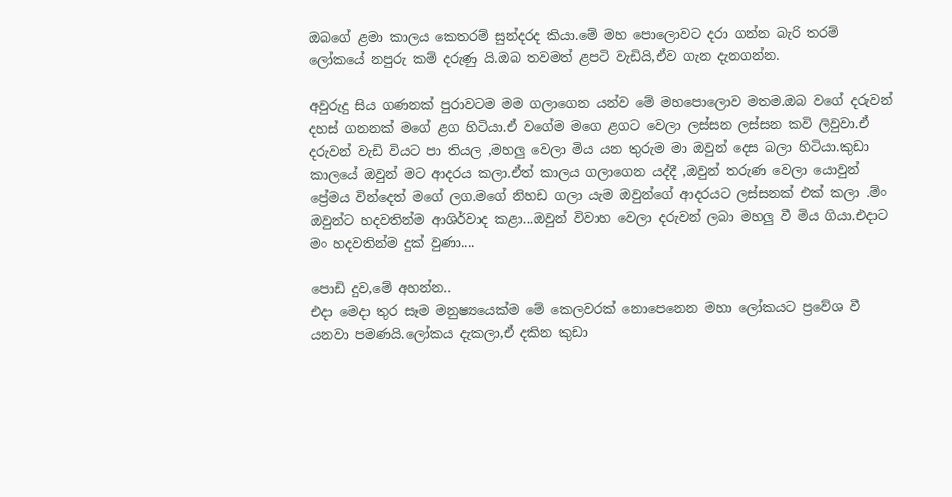ඔබගේ ළමා කාලය කෙතරම් සුන්දරද කියා.මේ මහ පොලොවට දරා ගන්න බැරි තරම් ලෝකයේ නපුරු කම් දරුණු යි.ඔබ තවමත් ළපටි වැඩියි,ඒව ගැන දැනගන්න.

අවුරුදු සිය ගණනක් පුරාවටම මම ගලාගෙන යන්ව මේ මහපොලොව මතම.ඔබ වගේ දරුවන් දහස් ගනනක් මගේ ළග හිටියා.ඒ වගේම මගෙ ළගට වෙලා ලස්සන ලස්සන කවි ලිවුවා.ඒ දරුවන් වැඩි වියට පා තියල ,මහලු වෙලා මිය යන තුරුම මා ඔවුන් දෙස බලා හිටියා.කුඩා කාලයේ ඔවුන් මට ආදරය කලා.ඒත් කාලය ගලාගෙන යද්දී ,ඔවුන් තරුණ වෙලා යොවුන් ප්‍රේමය වින්දෙත් මගේ ලග.මගේ නිහඩ ගලා යැම ඔවුන්ගේ ආදරයට ලස්සනක් එක් කලා .ම්ං ඔවුන්ට හදවතින්ම ආශිර්වාද කළා...ඔවුන් විවාහ වෙලා දරුවන් ලබා මහලු වී මිය ගියා.එදාට මං හදවතින්ම දුක් වුණා....

පොඩි දුව,මේ අහන්න..
එදා මෙදා තුර සෑම මනුෂ්‍යයෙක්ම මේ කෙලවරක් නොපෙනෙන මහා ලෝකයට ප්‍රවේශ වී යනවා පමණයි.ලෝකය දැකලා,ඒ දකින කුඩා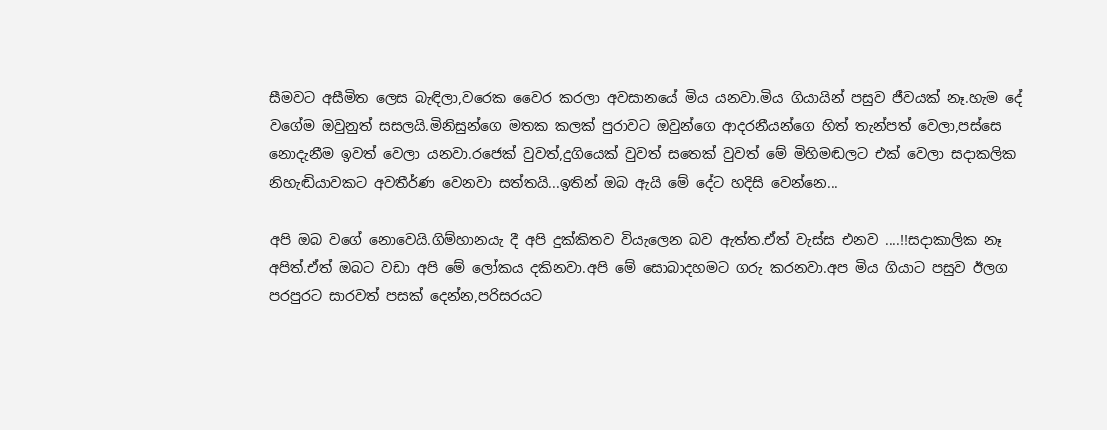සීමවට අසීමිත ලෙස බැඳිලා,වරෙක වෛර කරලා අවසානයේ මිය යනවා.මිය ගියායින් පසුව ජීවයක් නෑ.හැම දේ වගේම ඔවුනුත් සසලයි.මිනිසුන්ගෙ මතක කලක් පුරාවට ඔවුන්ගෙ ආදරනීයන්ගෙ හිත් තැන්පත් වෙලා,පස්සෙ නොදැනීම ඉවත් වෙලා යනවා.රජෙක් වුවත්,දුගියෙක් වුවත් සතෙක් වුවත් මේ මිහිමඬලට එක් වෙලා සදාකලික නිහැඬියාවකට අවතීර්ණ වෙනවා සත්තයි...ඉතින් ඔබ ඇයි මේ දේට හදිසි වෙන්නෙ...

අපි ඔබ වගේ නොවෙයි.ගිම්හානයැ දී අපි දුක්කිතව වියැලෙන බව ඇත්ත.ඒත් වැස්ස එනව ....!!සදාකාලික නෑ අපිත්.ඒත් ඔබට වඩා අපි මේ ලෝකය දකිනවා.අපි මේ සොබාදහමට ගරු කරනවා.අප මිය ගියාට පසුව ඊලග පරපුරට සාරවත් පසක් දෙන්න,පරිසරයට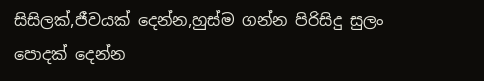සිසිලක්,ජීවයක් දෙන්න,හුස්ම ගන්න පිරිසිදු සුලං පොදක් දෙන්න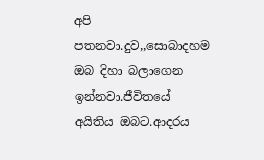අපි පතනවා.දුව,,සොබාදහම ඔබ දිහා බලාගෙන ඉන්නවා.ජීවිතයේ අයිතිය ඔබට.ආදරය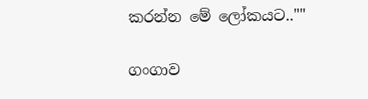කරන්න මේ ලෝකයට..""

ගංගාව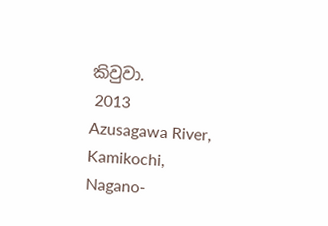කිවුවා.
 2013
Azusagawa River, Kamikochi, Nagano-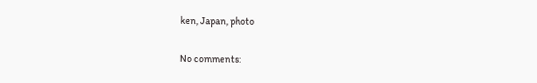ken, Japan, photo

No comments: